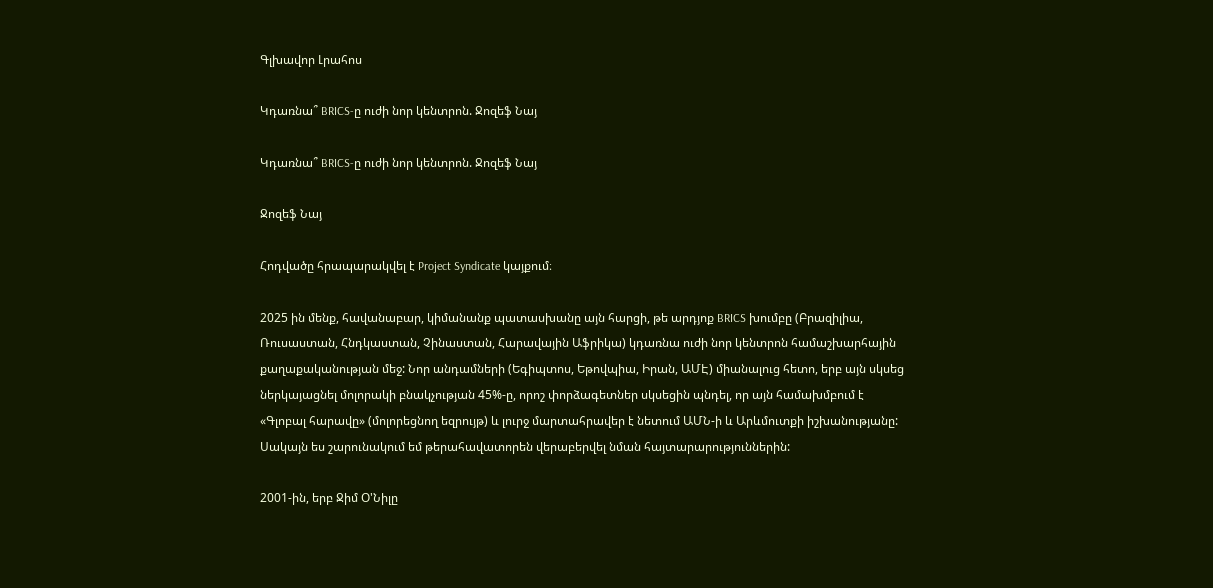Գլխավոր Լրահոս

Կդառնա՞ BRICS-ը ուժի նոր կենտրոն. Ջոզեֆ Նայ

Կդառնա՞ BRICS-ը ուժի նոր կենտրոն. Ջոզեֆ Նայ

Ջոզեֆ Նայ

Հոդվածը հրապարակվել է Project Syndicate կայքում։

2025 ին մենք, հավանաբար, կիմանանք պատասխանը այն հարցի, թե արդյոք BRICS խումբը (Բրազիլիա, Ռուսաստան, Հնդկաստան, Չինաստան, Հարավային Աֆրիկա) կդառնա ուժի նոր կենտրոն համաշխարհային քաղաքականության մեջ: Նոր անդամների (Եգիպտոս, Եթովպիա, Իրան, ԱՄԷ) միանալուց հետո, երբ այն սկսեց ներկայացնել մոլորակի բնակչության 45%-ը, որոշ փորձագետներ սկսեցին պնդել, որ այն համախմբում է «Գլոբալ հարավը» (մոլորեցնող եզրույթ) և լուրջ մարտահրավեր է նետում ԱՄՆ-ի և Արևմուտքի իշխանությանը: Սակայն ես շարունակում եմ թերահավատորեն վերաբերվել նման հայտարարություններին:

2001-ին, երբ Ջիմ Օ'Նիլը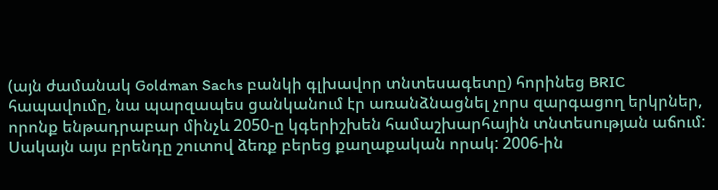(այն ժամանակ Goldman Sachs բանկի գլխավոր տնտեսագետը) հորինեց BRIC հապավումը, նա պարզապես ցանկանում էր առանձնացնել չորս զարգացող երկրներ, որոնք ենթադրաբար մինչև 2050-ը կգերիշխեն համաշխարհային տնտեսության աճում: Սակայն այս բրենդը շուտով ձեռք բերեց քաղաքական որակ: 2006-ին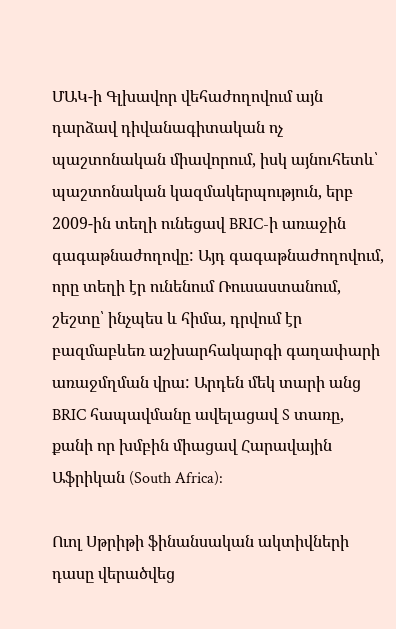ՄԱԿ-ի Գլխավոր վեհաժողովում այն դարձավ դիվանագիտական ոչ պաշտոնական միավորում, իսկ այնուհետև՝ պաշտոնական կազմակերպություն, երբ 2009-ին տեղի ունեցավ BRIC-ի առաջին գագաթնաժողովը: Այդ գագաթնաժողովում, որը տեղի էր ունենում Ռուսաստանում, շեշտը՝ ինչպես և հիմա, դրվում էր բազմաբևեռ աշխարհակարգի գաղափարի առաջմղման վրա: Արդեն մեկ տարի անց BRIC հապավմանը ավելացավ S տառը, քանի որ խմբին միացավ Հարավային Աֆրիկան (South Africa):

Ուոլ Սթրիթի ֆինանսական ակտիվների դասը վերածվեց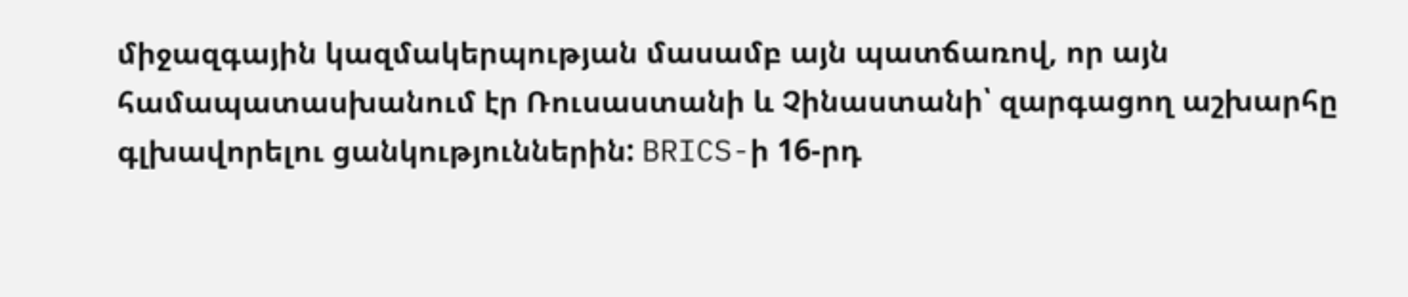միջազգային կազմակերպության մասամբ այն պատճառով, որ այն համապատասխանում էր Ռուսաստանի և Չինաստանի՝ զարգացող աշխարհը գլխավորելու ցանկություններին: BRICS-ի 16-րդ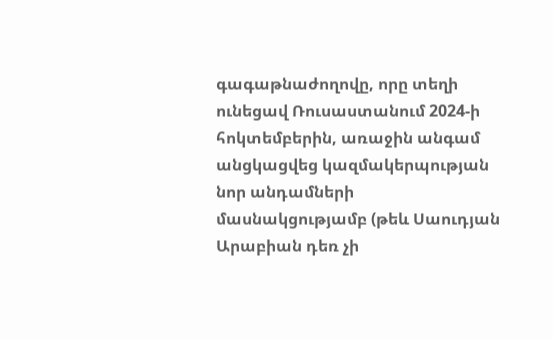գագաթնաժողովը, որը տեղի ունեցավ Ռուսաստանում 2024-ի հոկտեմբերին, առաջին անգամ անցկացվեց կազմակերպության նոր անդամների մասնակցությամբ (թեև Սաուդյան Արաբիան դեռ չի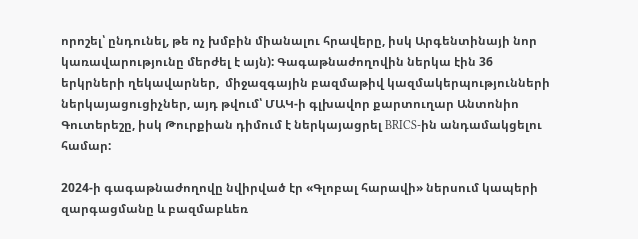որոշել՝ ընդունել, թե ոչ խմբին միանալու հրավերը, իսկ Արգենտինայի նոր կառավարությունը մերժել է այն): Գագաթնաժողովին ներկա էին 36 երկրների ղեկավարներ,  միջազգային բազմաթիվ կազմակերպությունների ներկայացուցիչներ, այդ թվում՝ ՄԱԿ-ի գլխավոր քարտուղար Անտոնիո Գուտերեշը, իսկ Թուրքիան դիմում է ներկայացրել BRICS-ին անդամակցելու համար:

2024-ի գագաթնաժողովը նվիրված էր «Գլոբալ հարավի» ներսում կապերի զարգացմանը և բազմաբևեռ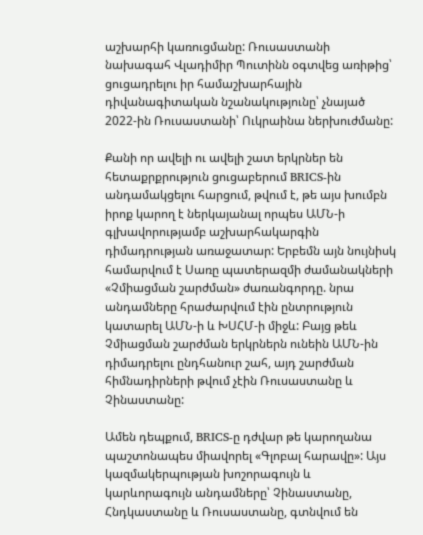աշխարհի կառուցմանը: Ռուսաստանի նախագահ Վլադիմիր Պուտինն օգտվեց առիթից՝ ցուցադրելու իր համաշխարհային դիվանագիտական նշանակությունը՝ չնայած 2022-ին Ռուսաստանի՝ Ուկրաինա ներխուժմանը:

Քանի որ ավելի ու ավելի շատ երկրներ են հետաքրքրություն ցուցաբերում BRICS-ին անդամակցելու հարցում, թվում է, թե այս խումբն իրոք կարող է ներկայանալ որպես ԱՄՆ-ի գլխավորությամբ աշխարհակարգին դիմադրության առաջատար: Երբեմն այն նույնիսկ համարվում է Սառը պատերազմի ժամանակների «Չմիացման շարժման» ժառանգորդը. նրա անդամները հրաժարվում էին ընտրություն կատարել ԱՄՆ-ի և ԽՍՀՄ-ի միջև: Բայց թեև Չմիացման շարժման երկրներն ունեին ԱՄՆ-ին դիմադրելու ընդհանուր շահ, այդ շարժման հիմնադիրների թվում չէին Ռուսաստանը և Չինաստանը:

Ամեն դեպքում, BRICS-ը դժվար թե կարողանա պաշտոնապես միավորել «Գլոբալ հարավը»: Այս կազմակերպության խոշորագույն և կարևորագույն անդամները՝ Չինաստանը, Հնդկաստանը և Ռուսաստանը, գտնվում են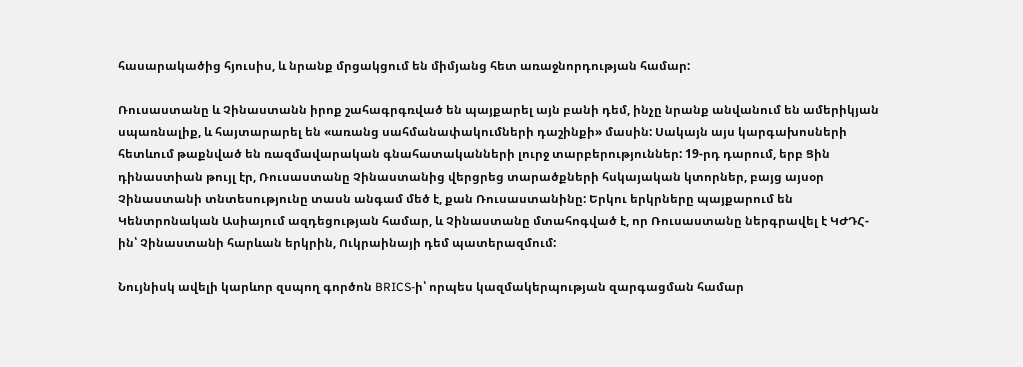հասարակածից հյուսիս, և նրանք մրցակցում են միմյանց հետ առաջնորդության համար:

Ռուսաստանը և Չինաստանն իրոք շահագրգռված են պայքարել այն բանի դեմ, ինչը նրանք անվանում են ամերիկյան սպառնալիք, և հայտարարել են «առանց սահմանափակումների դաշինքի» մասին: Սակայն այս կարգախոսների հետևում թաքնված են ռազմավարական գնահատականների լուրջ տարբերություններ: 19-րդ դարում, երբ Ցին դինաստիան թույլ էր, Ռուսաստանը Չինաստանից վերցրեց տարածքների հսկայական կտորներ, բայց այսօր Չինաստանի տնտեսությունը տասն անգամ մեծ է, քան Ռուսաստանինը: Երկու երկրները պայքարում են Կենտրոնական Ասիայում ազդեցության համար, և Չինաստանը մտահոգված է, որ Ռուսաստանը ներգրավել է ԿԺԴՀ-ին՝ Չինաստանի հարևան երկրին, Ուկրաինայի դեմ պատերազմում:

Նույնիսկ ավելի կարևոր զսպող գործոն BRICS-ի՝ որպես կազմակերպության զարգացման համար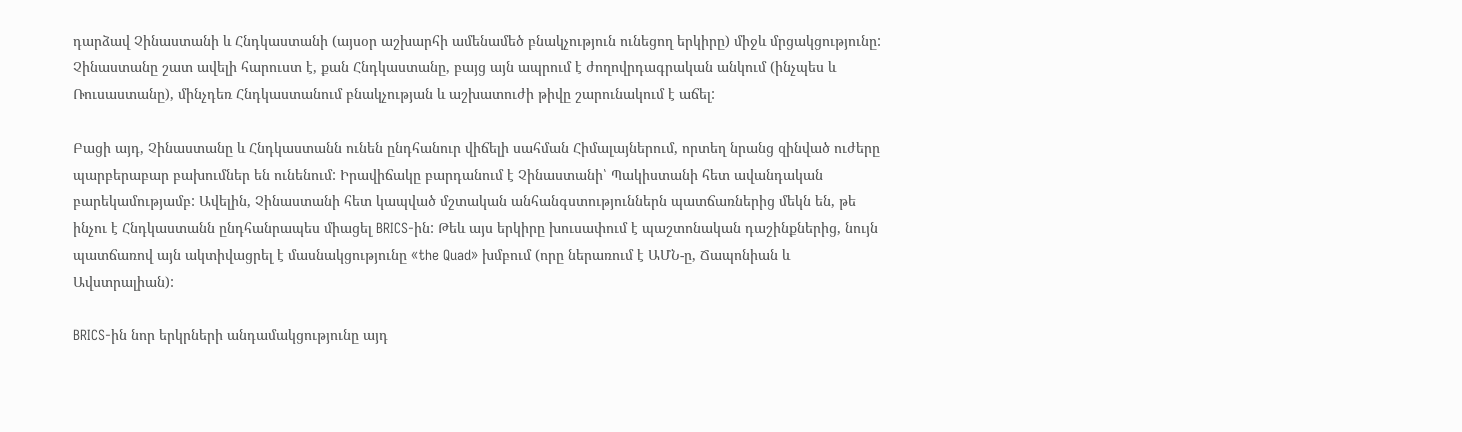դարձավ Չինաստանի և Հնդկաստանի (այսօր աշխարհի ամենամեծ բնակչություն ունեցող երկիրը) միջև մրցակցությունը: Չինաստանը շատ ավելի հարուստ է, քան Հնդկաստանը, բայց այն ապրում է ժողովրդագրական անկում (ինչպես և Ռուսաստանը), մինչդեռ Հնդկաստանում բնակչության և աշխատուժի թիվը շարունակում է աճել:

Բացի այդ, Չինաստանը և Հնդկաստանն ունեն ընդհանուր վիճելի սահման Հիմալայներում, որտեղ նրանց զինված ուժերը պարբերաբար բախումներ են ունենում: Իրավիճակը բարդանում է Չինաստանի՝ Պակիստանի հետ ավանդական բարեկամությամբ: Ավելին, Չինաստանի հետ կապված մշտական անհանգստություններն պատճառներից մեկն են, թե ինչու է Հնդկաստանն ընդհանրապես միացել BRICS-ին: Թեև այս երկիրը խուսափում է պաշտոնական դաշինքներից, նույն պատճառով այն ակտիվացրել է մասնակցությունը «the Quad» խմբում (որը ներառում է ԱՄՆ-ը, Ճապոնիան և Ավստրալիան):

BRICS-ին նոր երկրների անդամակցությունը այդ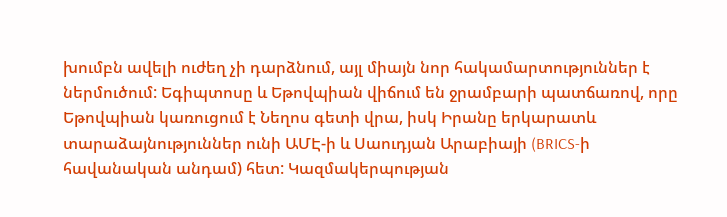խումբն ավելի ուժեղ չի դարձնում, այլ միայն նոր հակամարտություններ է ներմուծում: Եգիպտոսը և Եթովպիան վիճում են ջրամբարի պատճառով, որը Եթովպիան կառուցում է Նեղոս գետի վրա, իսկ Իրանը երկարատև տարաձայնություններ ունի ԱՄԷ-ի և Սաուդյան Արաբիայի (BRICS-ի հավանական անդամ) հետ: Կազմակերպության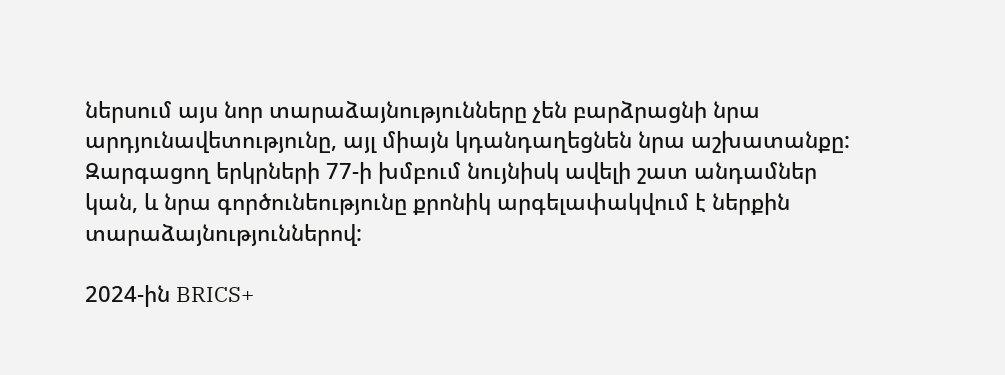ներսում այս նոր տարաձայնությունները չեն բարձրացնի նրա արդյունավետությունը, այլ միայն կդանդաղեցնեն նրա աշխատանքը: Զարգացող երկրների 77-ի խմբում նույնիսկ ավելի շատ անդամներ կան, և նրա գործունեությունը քրոնիկ արգելափակվում է ներքին տարաձայնություններով:

2024-ին BRICS+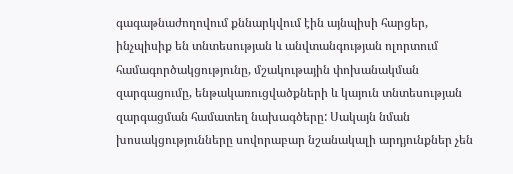գագաթնաժողովում քննարկվում էին այնպիսի հարցեր, ինչպիսիք են տնտեսության և անվտանգության ոլորտում համագործակցությունը, մշակութային փոխանակման զարգացումը, ենթակառուցվածքների և կայուն տնտեսության զարգացման համատեղ նախագծերը: Սակայն նման խոսակցությունները սովորաբար նշանակալի արդյունքներ չեն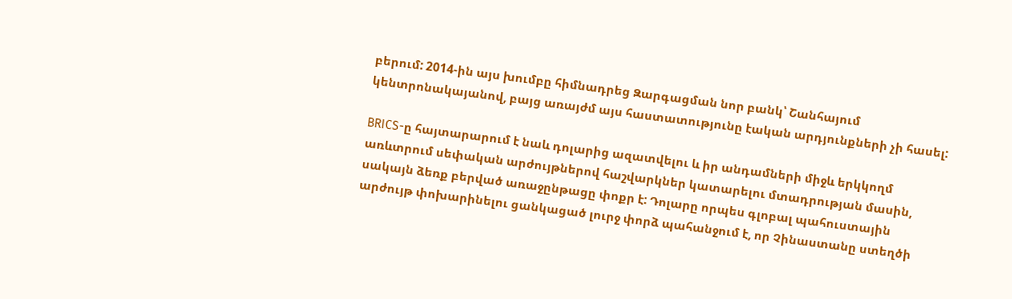բերում: 2014-ին այս խումբը հիմնադրեց Զարգացման նոր բանկ՝ Շանհայում կենտրոնակայանով, բայց առայժմ այս հաստատությունը էական արդյունքների չի հասել:

BRICS-ը հայտարարում է նաև դոլարից ազատվելու և իր անդամների միջև երկկողմ առևտրում սեփական արժույթներով հաշվարկներ կատարելու մտադրության մասին, սակայն ձեռք բերված առաջընթացը փոքր է: Դոլարը որպես գլոբալ պահուստային արժույթ փոխարինելու ցանկացած լուրջ փորձ պահանջում է, որ Չինաստանը ստեղծի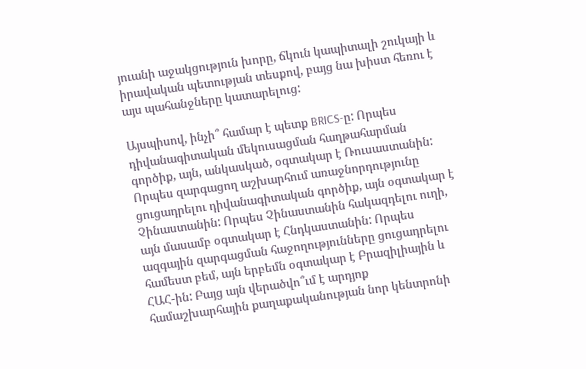յուանի աջակցություն խորը, ճկուն կապիտալի շուկայի և իրավական պետության տեսքով, բայց նա խիստ հեռու է այս պահանջները կատարելուց:

Այսպիսով, ինչի՞ համար է պետք BRICS-ը: Որպես դիվանագիտական մեկուսացման հաղթահարման գործիք, այն, անկասկած, օգտակար է Ռուսաստանին: Որպես զարգացող աշխարհում առաջնորդությունը ցուցադրելու դիվանագիտական գործիք, այն օգտակար է Չինաստանին: Որպես Չինաստանին հակազդելու ուղի, այն մասամբ օգտակար է Հնդկաստանին: Որպես ազգային զարգացման հաջողությունները ցուցադրելու համեստ բեմ, այն երբեմն օգտակար է Բրազիլիային և ՀԱՀ-ին: Բայց այն վերածվո՞ւմ է արդյոք համաշխարհային քաղաքականության նոր կենտրոնի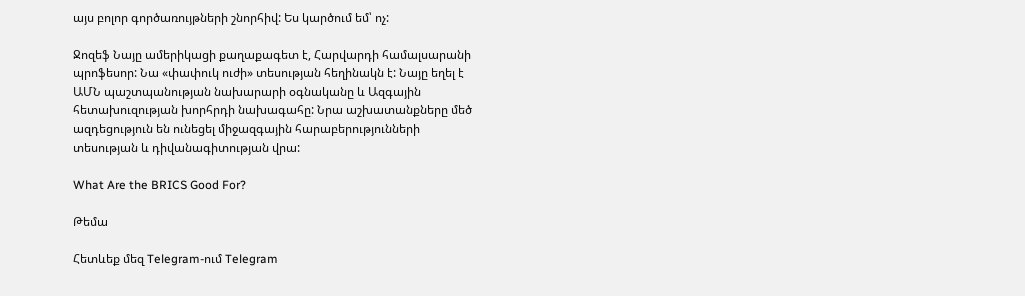այս բոլոր գործառույթների շնորհիվ: Ես կարծում եմ՝ ոչ:

Ջոզեֆ Նայը ամերիկացի քաղաքագետ է, Հարվարդի համալսարանի պրոֆեսոր: Նա «փափուկ ուժի» տեսության հեղինակն է: Նայը եղել է ԱՄՆ պաշտպանության նախարարի օգնականը և Ազգային հետախուզության խորհրդի նախագահը: Նրա աշխատանքները մեծ ազդեցություն են ունեցել միջազգային հարաբերությունների տեսության և դիվանագիտության վրա:

What Are the BRICS Good For?

Թեմա

Հետևեք մեզ Telegram-ում Telegram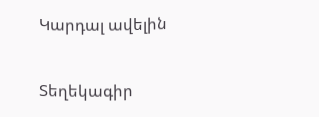Կարդալ ավելին

Տեղեկագիր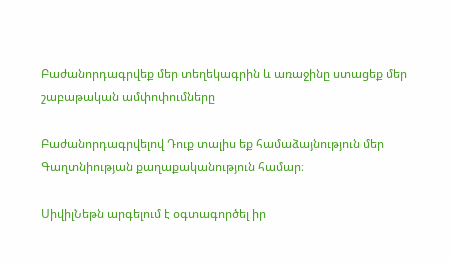Բաժանորդագրվեք մեր տեղեկագրին և առաջինը ստացեք մեր շաբաթական ամփոփումները

Բաժանորդագրվելով Դուք տալիս եք համաձայնություն մեր Գաղտնիության քաղաքականություն համար։

ՍիվիլՆեթն արգելում է օգտագործել իր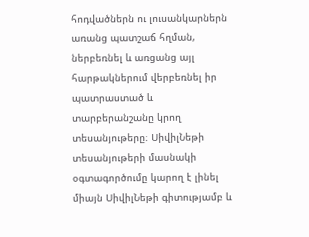հոդվածներն ու լուսանկարներն առանց պատշաճ հղման, ներբեռնել և առցանց այլ հարթակներում վերբեռնել իր պատրաստած և տարբերանշանը կրող տեսանյութերը։ ՍիվիլՆեթի տեսանյութերի մասնակի օգտագործումը կարող է լինել միայն ՍիվիլՆեթի գիտությամբ և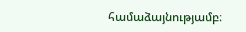համաձայնությամբ։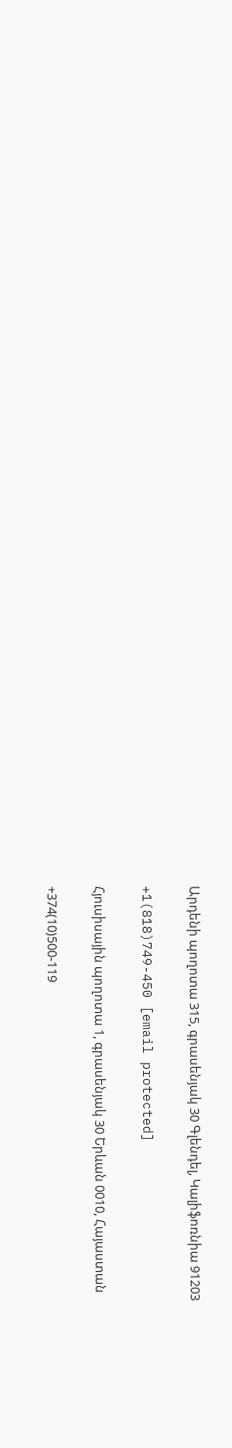Արդենի պողոտա 315, գրասենյակ 30 Գլենդել, Կալիֆոռնիա 91203

+1(818)749-450 [email protected]

Հյուսիսային պողոտա 1, գրասենյակ 30 Երևան 0010, Հայաստան

+374(10)500-119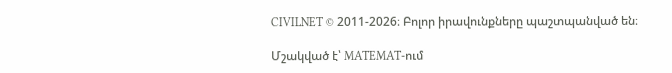CIVILNET © 2011-2026։ Բոլոր իրավունքները պաշտպանված են։

Մշակված է՝ MATEMAT-ում